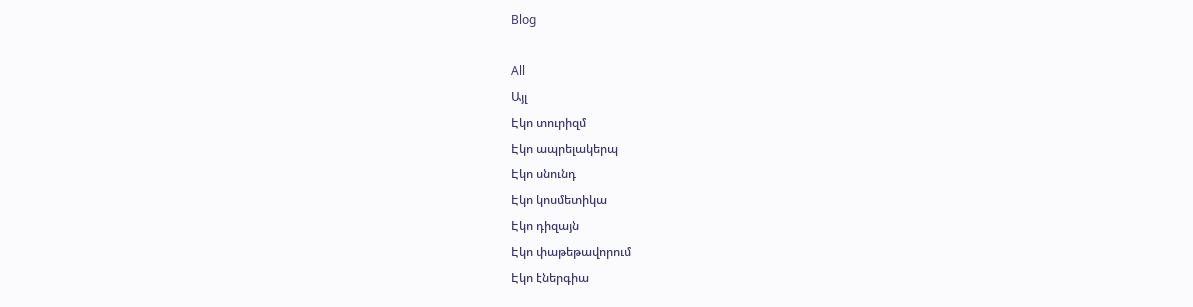Blog

All
Այլ
Էկո տուրիզմ
Էկո ապրելակերպ
Էկո սնունդ
Էկո կոսմետիկա
Էկո դիզայն
Էկո փաթեթավորում
Էկո էներգիա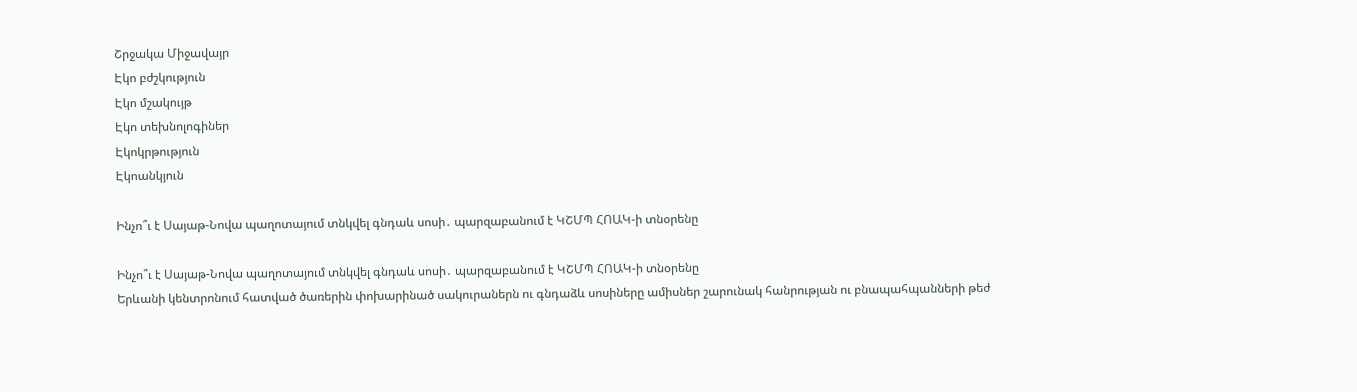Շրջակա Միջավայր
Էկո բժշկություն
Էկո մշակույթ
Էկո տեխնոլոգիներ
Էկոկրթություն
Էկոանկյուն

Ինչո՞ւ է Սայաթ-Նովա պաղոտայում տնկվել գնդաև սոսի․ պարզաբանում է ԿՇՄՊ ՀՈԱԿ-ի տնօրենը

Ինչո՞ւ է Սայաթ-Նովա պաղոտայում տնկվել գնդաև սոսի․ պարզաբանում է ԿՇՄՊ ՀՈԱԿ-ի տնօրենը
Երևանի կենտրոնում հատված ծառերին փոխարինած սակուրաներն ու գնդաձև սոսիները ամիսներ շարունակ հանրության ու բնապահպանների թեժ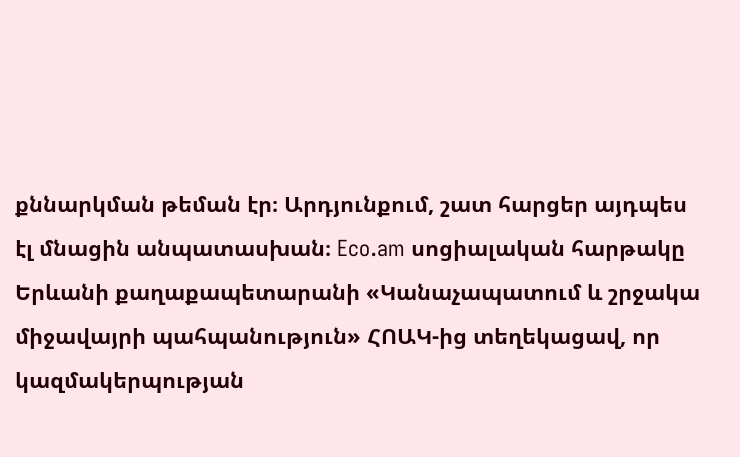քննարկման թեման էր։ Արդյունքում, շատ հարցեր այդպես էլ մնացին անպատասխան։ Eco.am սոցիալական հարթակը Երևանի քաղաքապետարանի «Կանաչապատում և շրջակա միջավայրի պահպանություն» ՀՈԱԿ-ից տեղեկացավ, որ կազմակերպության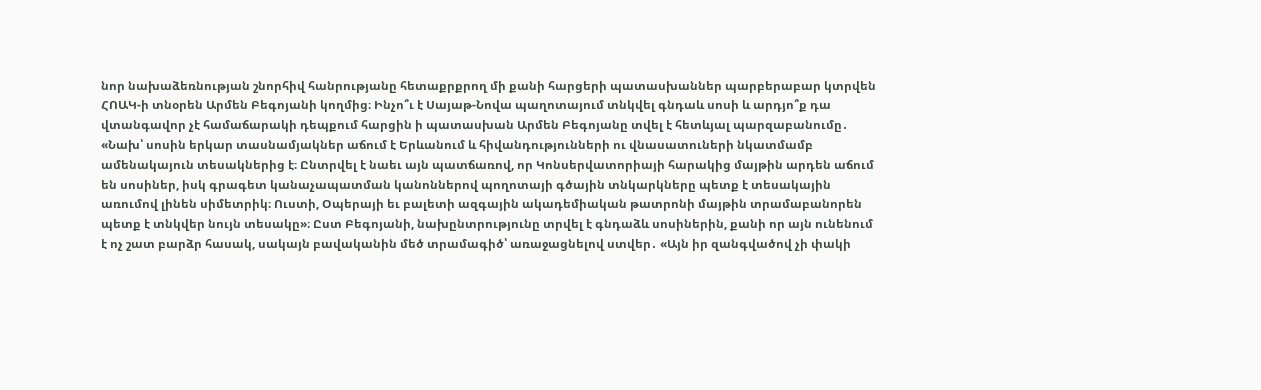նոր նախաձեռնության շնորհիվ հանրությանը հետաքրքրող մի քանի հարցերի պատասխաններ պարբերաբար կտրվեն ՀՈԱԿ-ի տնօրեն Արմեն Բեգոյանի կողմից։ Ինչո՞ւ է Սայաթ-Նովա պաղոտայում տնկվել գնդաև սոսի և արդյո՞ք դա վտանգավոր չէ համաճարակի դեպքում հարցին ի պատասխան Արմեն Բեգոյանը տվել է հետևյալ պարզաբանումը․ «Նախ՝ սոսին երկար տասնամյակներ աճում է Երևանում և հիվանդությունների ու վնասատուների նկատմամբ ամենակայուն տեսակներից է։ Ընտրվել է նաեւ այն պատճառով, որ Կոնսերվատորիայի հարակից մայթին արդեն աճում են սոսիներ, իսկ գրագետ կանաչապատման կանոններով պողոտայի գծային տնկարկները պետք է տեսակային առումով լինեն սիմետրիկ։ Ուստի, Օպերայի եւ բալետի ազգային ակադեմիական թատրոնի մայթին տրամաբանորեն պետք է տնկվեր նույն տեսակը»։ Ըստ Բեգոյանի, նախընտրությունը տրվել է գնդաձև սոսիներին, քանի որ այն ունենում է ոչ շատ բարձր հասակ, սակայն բավականին մեծ տրամագիծ՝ առաջացնելով ստվեր․ «Այն իր զանգվածով չի փակի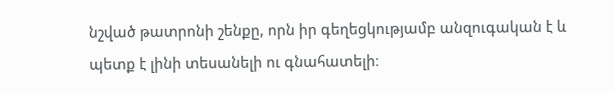նշված թատրոնի շենքը, որն իր գեղեցկությամբ անզուգական է և պետք է լինի տեսանելի ու գնահատելի։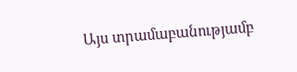Այս տրամաբանությամբ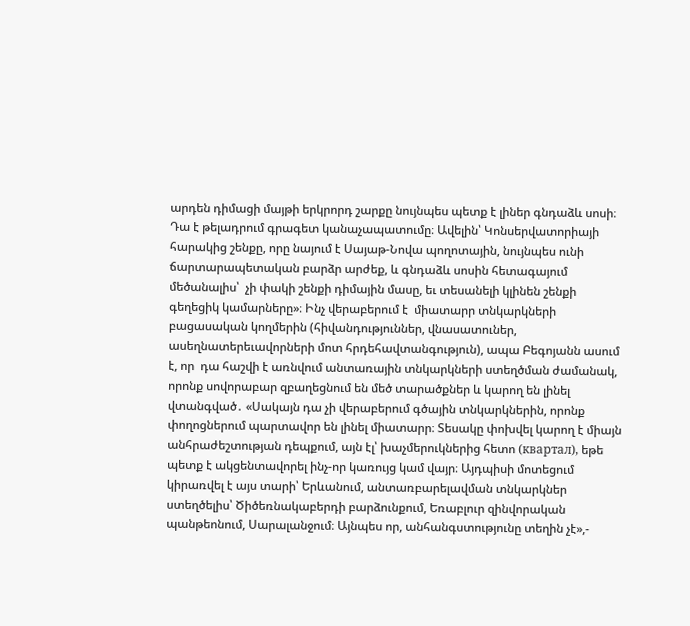արդեն դիմացի մայթի երկրորդ շարքը նույնպես պետք է լիներ գնդաձև սոսի։ Դա է թելադրում գրագետ կանաչապատումը։ Ավելին՝ Կոնսերվատորիայի հարակից շենքը, որը նայում է Սայաթ-Նովա պողոտային, նույնպես ունի ճարտարապետական բարձր արժեք, և գնդաձև սոսին հետագայում մեծանալիս՝  չի փակի շենքի դիմային մասը, եւ տեսանելի կլինեն շենքի գեղեցիկ կամարները»։ Ինչ վերաբերում է  միատարր տնկարկների  բացասական կողմերին (հիվանդություններ, վնասատուներ, ասեղնատերեւավորների մոտ հրդեհավտանգություն), ապա Բեգոյանն ասում է, որ  դա հաշվի է առնվում անտառային տնկարկների ստեղծման ժամանակ, որոնք սովորաբար զբաղեցնում են մեծ տարածքներ և կարող են լինել վտանգված․ «Սակայն դա չի վերաբերում գծային տնկարկներին, որոնք փողոցներում պարտավոր են լինել միատարր։ Տեսակը փոխվել կարող է միայն անհրաժեշտության դեպքում, այն էլ՝ խաչմերուկներից հետո (квартал), եթե պետք է ակցենտավորել ինչ-որ կառույց կամ վայր։ Այդպիսի մոտեցում կիրառվել է այս տարի՝ Երևանում, անտառբարելավման տնկարկներ ստեղծելիս՝ Ծիծեռնակաբերդի բարձունքում, Եռաբլուր զինվորական պանթեոնում, Սարալանջում։ Այնպես որ, անհանգստությունը տեղին չէ»,-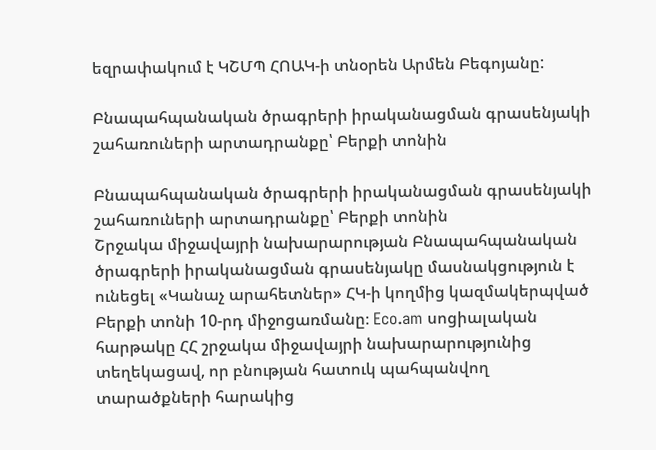եզրափակում է ԿՇՄՊ ՀՈԱԿ-ի տնօրեն Արմեն Բեգոյանը:

Բնապահպանական ծրագրերի իրականացման գրասենյակի շահառուների արտադրանքը՝ Բերքի տոնին

Բնապահպանական ծրագրերի իրականացման գրասենյակի շահառուների արտադրանքը՝ Բերքի տոնին
Շրջակա միջավայրի նախարարության Բնապահպանական ծրագրերի իրականացման գրասենյակը մասնակցություն է ունեցել «Կանաչ արահետներ» ՀԿ-ի կողմից կազմակերպված Բերքի տոնի 10-րդ միջոցառմանը։ Eco.am սոցիալական հարթակը ՀՀ շրջակա միջավայրի նախարարությունից տեղեկացավ, որ բնության հատուկ պահպանվող տարածքների հարակից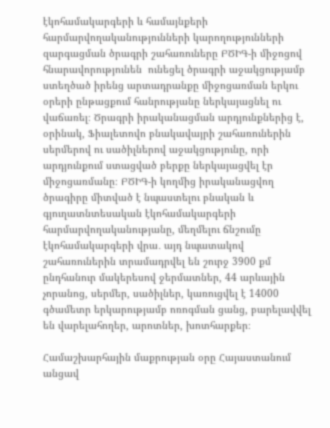էկոհամակարգերի և համայնքերի հարմարվողականությունների կարողությունների զարգացման ծրագրի շահառուները ԲԾԻԳ-ի միջոցով հնարավորությունեն  ունեցել ծրագրի աջակցությամբ ստեղծած իրենց արտադրանքը միջոցառման երկու օրերի ընթացքում հանրությանը ներկայացնել ու վաճառել։ Ծրագրի իրականացման արդյունքներից է, օրինակ, Ֆիալետովո բնակավայրի շահառուներին սերմերով ու սածիլներով աջակցությունը, որի արդյունքում ստացված բերքը ներկայացվել էր միջոցառմանը։ ԲԾԻԳ-ի կողմից իրականացվող ծրագիրը միտված է նպաստելու բնական և գյուղատնտեսական էկոհամակարգերի հարմարվողականությանը, մեղմելու ճնշումը էկոհամակարգերի վրա․ այդ նպատակով շահառուներին տրամադրվել են շուրջ 3900 քմ ընդհանուր մակերեսով ջերմատներ, 44 արևային չորանոց, սերմեր, սածիլներ, կառուցվել է 14000 գծամետր երկարությամբ ոռոգման ցանց, բարելավվել են վարելահողեր, արոտներ, խոտհարքեր։

Համաշխարհային մաքրության օրը Հայաստանում անցավ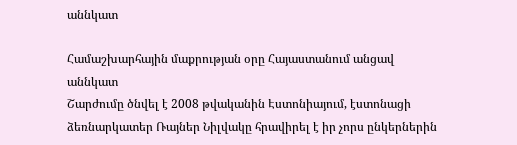աննկատ

Համաշխարհային մաքրության օրը Հայաստանում անցավ աննկատ
Շարժումը ծնվել է 2008 թվականին Էստոնիայում, էստոնացի ձեռնարկատեր Ռայներ Նիլվակը հրավիրել է իր չորս ընկերներին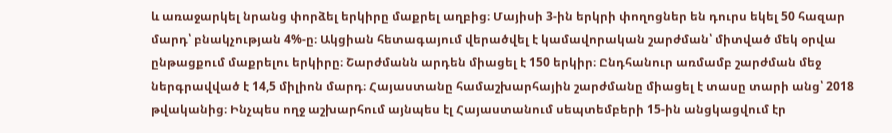և առաջարկել նրանց փորձել երկիրը մաքրել աղբից։ Մայիսի 3-ին երկրի փողոցներ են դուրս եկել 50 հազար մարդ՝ բնակչության 4%-ը։ Ակցիան հետագայում վերածվել է կամավորական շարժման՝ միտված մեկ օրվա ընթացքում մաքրելու երկիրը։ Շարժմանն արդեն միացել է 150 երկիր։ Ընդհանուր առմամբ շարժման մեջ ներգրավված է 14,5 միլիոն մարդ։ Հայաստանը համաշխարհային շարժմանը միացել է տասը տարի անց՝ 2018 թվականից։ Ինչպես ողջ աշխարհում այնպես էլ Հայաստանում սեպտեմբերի 15-ին անցկացվում էր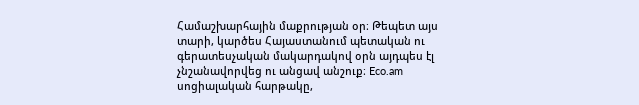Համաշխարհային մաքրության օր։ Թեպետ այս տարի, կարծես Հայաստանում պետական ու գերատեսչական մակարդակով օրն այդպես էլ չնշանավորվեց ու անցավ անշուք։ Eco.am սոցիալական հարթակը,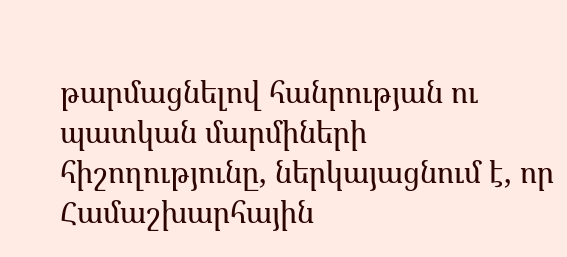թարմացնելով հանրության ու պատկան մարմիների հիշողությունը, ներկայացնում է, որ Համաշխարհային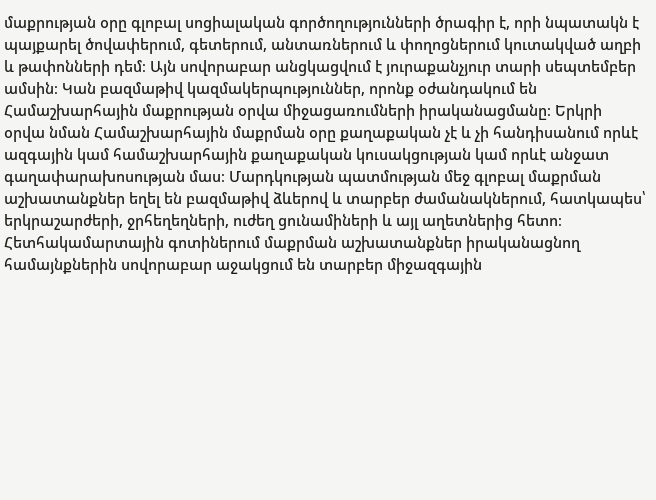մաքրության օրը գլոբալ սոցիալական գործողությունների ծրագիր է, որի նպատակն է պայքարել ծովափերում, գետերում, անտառներում և փողոցներում կուտակված աղբի և թափոնների դեմ։ Այն սովորաբար անցկացվում է յուրաքանչյուր տարի սեպտեմբեր ամսին։ Կան բազմաթիվ կազմակերպություններ, որոնք օժանդակում են Համաշխարհային մաքրության օրվա միջացառումների իրականացմանը։ Երկրի օրվա նման Համաշխարհային մաքրման օրը քաղաքական չէ և չի հանդիսանում որևէ ազգային կամ համաշխարհային քաղաքական կուսակցության կամ որևէ անջատ գաղափարախոսության մաս։ Մարդկության պատմության մեջ գլոբալ մաքրման աշխատանքներ եղել են բազմաթիվ ձևերով և տարբեր ժամանակներում, հատկապես՝ երկրաշարժերի, ջրհեղեղների, ուժեղ ցունամիների և այլ աղետներից հետո։ Հետհակամարտային գոտիներում մաքրման աշխատանքներ իրականացնող համայնքներին սովորաբար աջակցում են տարբեր միջազգային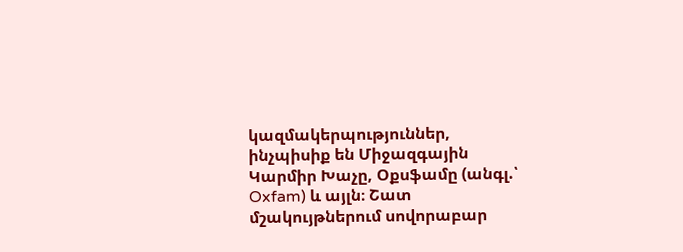կազմակերպություններ, ինչպիսիք են Միջազգային Կարմիր Խաչը, Օքսֆամը (անգլ.՝ Oxfam) և այլն։ Շատ մշակույթներում սովորաբար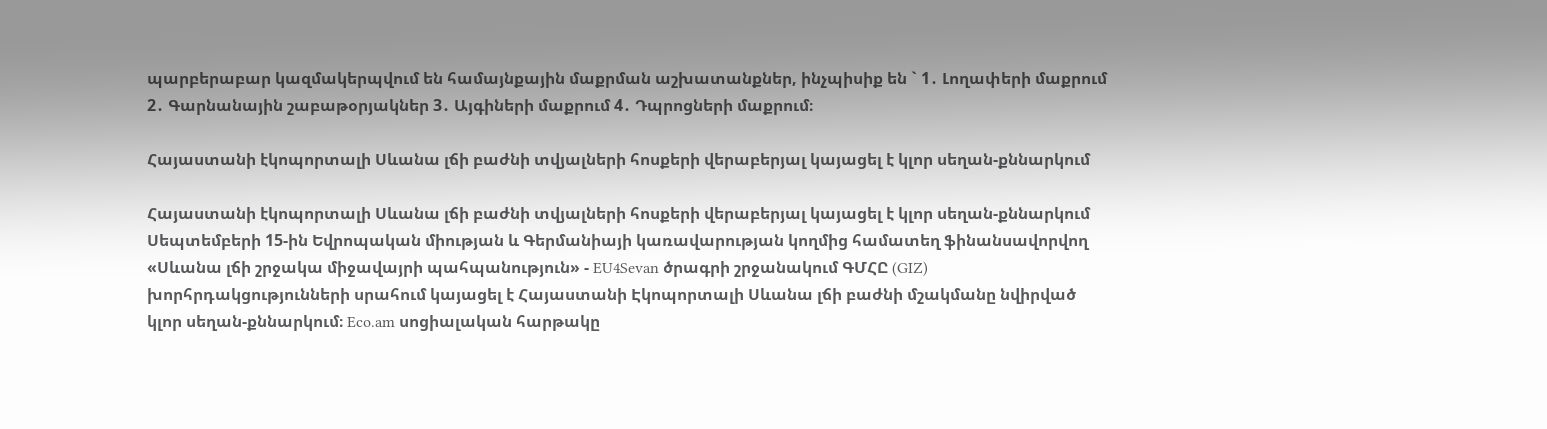պարբերաբար կազմակերպվում են համայնքային մաքրման աշխատանքներ, ինչպիսիք են ` 1․ Լողափերի մաքրում 2․ Գարնանային շաբաթօրյակներ 3․ Այգիների մաքրում 4․ Դպրոցների մաքրում։

Հայաստանի էկոպորտալի Սևանա լճի բաժնի տվյալների հոսքերի վերաբերյալ կայացել է կլոր սեղան-քննարկում

Հայաստանի էկոպորտալի Սևանա լճի բաժնի տվյալների հոսքերի վերաբերյալ կայացել է կլոր սեղան-քննարկում
Սեպտեմբերի 15-ին Եվրոպական միության և Գերմանիայի կառավարության կողմից համատեղ ֆինանսավորվող «Սևանա լճի շրջակա միջավայրի պահպանություն» - EU4Sevan ծրագրի շրջանակում ԳՄՀԸ (GIZ) խորհրդակցությունների սրահում կայացել է Հայաստանի Էկոպորտալի Սևանա լճի բաժնի մշակմանը նվիրված կլոր սեղան-քննարկում։ Eco.am սոցիալական հարթակը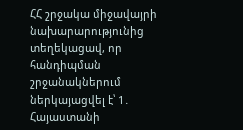ՀՀ շրջակա միջավայրի նախարարությունից տեղեկացավ, որ հանդիպման շրջանակներում ներկայացվել է՝ 1․  Հայաստանի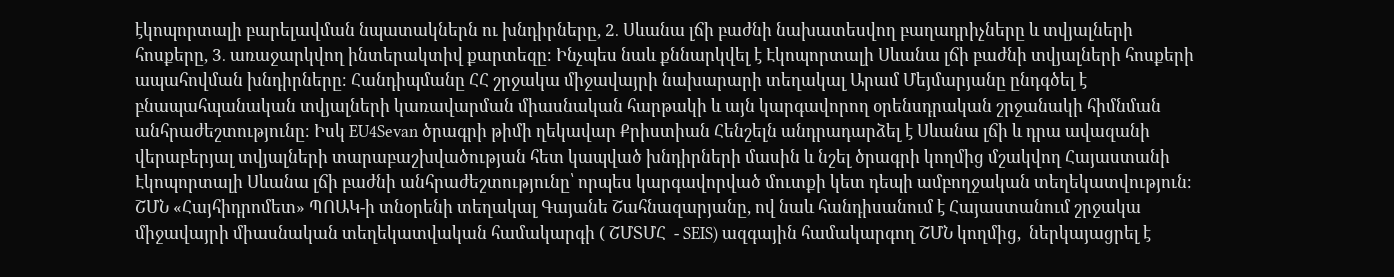էկոպորտալի բարելավման նպատակներն ու խնդիրները, 2․ Սևանա լճի բաժնի նախատեսվող բաղադրիչները և տվյալների հոսքերը, 3․ առաջարկվող ինտերակտիվ քարտեզը։ Ինչպես նաև քննարկվել է Էկոպորտալի Սևանա լճի բաժնի տվյալների հոսքերի ապահովման խնդիրները։ Հանդիպմանը ՀՀ շրջակա միջավայրի նախարարի տեղակալ Արամ Մեյմարյանը ընդգծել է բնապահպանական տվյալների կառավարման միասնական հարթակի և այն կարգավորող օրենսդրական շրջանակի հիմնման անհրաժեշտությունը։ Իսկ EU4Sevan ծրագրի թիմի ղեկավար Քրիստիան Հենշելն անդրադարձել է Սևանա լճի և դրա ավազանի վերաբերյալ տվյալների տարաբաշխվածության հետ կապված խնդիրների մասին և նշել ծրագրի կողմից մշակվող Հայաստանի Էկոպորտալի Սևանա լճի բաժնի անհրաժեշտությունը՝ որպես կարգավորված մուտքի կետ դեպի ամբողջական տեղեկատվություն։ ՇՄՆ «Հայհիդրոմետ» ՊՈԱԿ-ի տնօրենի տեղակալ Գայանե Շահնազարյանը, ով նաև հանդիսանում է Հայաստանում շրջակա միջավայրի միասնական տեղեկատվական համակարգի ( ՇՄՏՄՀ  - SEIS) ազգային համակարգող ՇՄՆ կողմից,  ներկայացրել է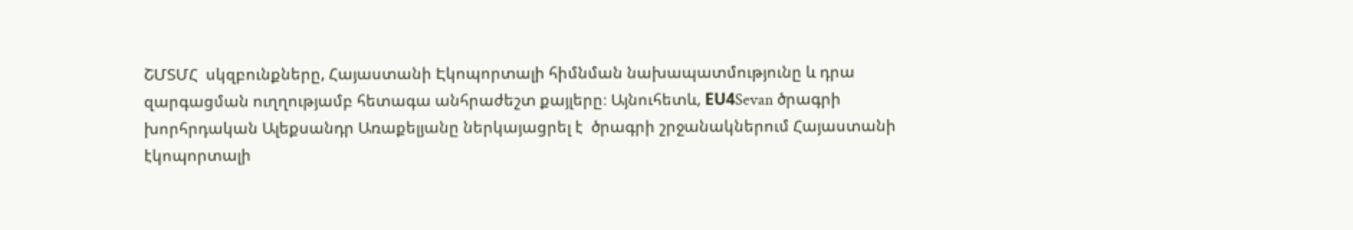ՇՄՏՄՀ  սկզբունքները, Հայաստանի Էկոպորտալի հիմնման նախապատմությունը և դրա զարգացման ուղղությամբ հետագա անհրաժեշտ քայլերը։ Այնուհետև, ЕU4Sevan ծրագրի խորհրդական Ալեքսանդր Առաքելյանը ներկայացրել է  ծրագրի շրջանակներում Հայաստանի էկոպորտալի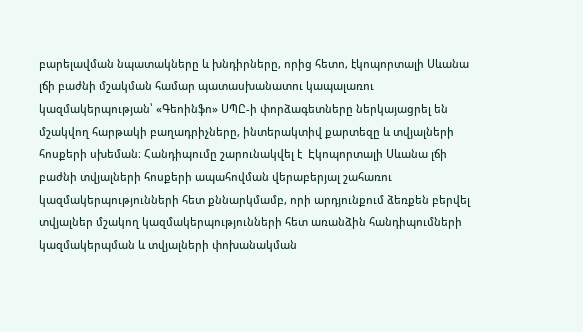բարելավման նպատակները և խնդիրները, որից հետո, էկոպորտալի Սևանա լճի բաժնի մշակման համար պատասխանատու կապալառու կազմակերպության՝ «Գեոինֆո» ՍՊԸ-ի փորձագետները ներկայացրել են մշակվող հարթակի բաղադրիչները, ինտերակտիվ քարտեզը և տվյալների հոսքերի սխեման։ Հանդիպումը շարունակվել է  Էկոպորտալի Սևանա լճի բաժնի տվյալների հոսքերի ապահովման վերաբերյալ շահառու կազմակերպությունների հետ քննարկմամբ, որի արդյունքում ձեռքեն բերվել տվյալներ մշակող կազմակերպությունների հետ առանձին հանդիպումների կազմակերպման և տվյալների փոխանակման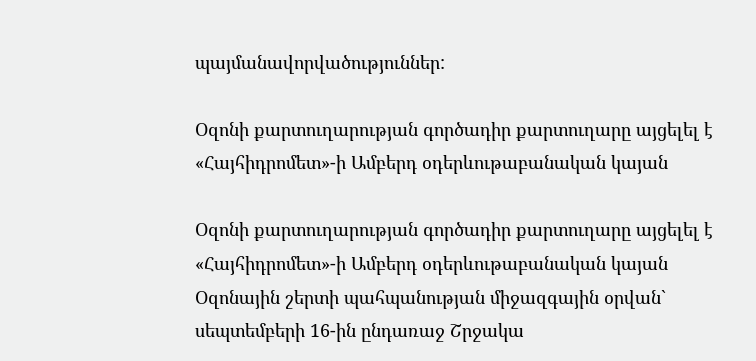պայմանավորվածություններ:

Օզոնի քարտուղարության գործադիր քարտուղարը այցելել է «Հայհիդրոմետ»-ի Ամբերդ օդերևութաբանական կայան

Օզոնի քարտուղարության գործադիր քարտուղարը այցելել է «Հայհիդրոմետ»-ի Ամբերդ օդերևութաբանական կայան
Օզոնային շերտի պահպանության միջազգային օրվան` սեպտեմբերի 16-ին ընդառաջ Շրջակա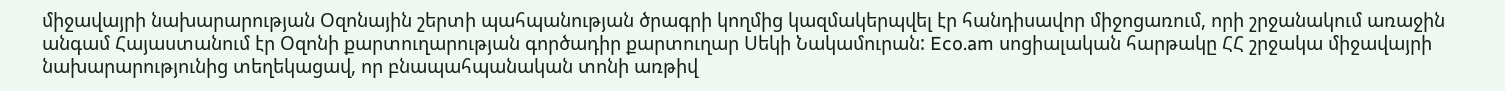միջավայրի նախարարության Օզոնային շերտի պահպանության ծրագրի կողմից կազմակերպվել էր հանդիսավոր միջոցառում, որի շրջանակում առաջին անգամ Հայաստանում էր Օզոնի քարտուղարության գործադիր քարտուղար Սեկի Նակամուրան: Eco.am սոցիալական հարթակը ՀՀ շրջակա միջավայրի նախարարությունից տեղեկացավ, որ բնապահպանական տոնի առթիվ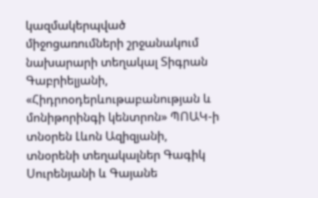կազմակերպված միջոցառումների շրջանակում նախարարի տեղակալ Տիգրան Գաբրիելյանի, «Հիդրոօդերևութաբանության և մոնիթորինգի կենտրոն» ՊՈԱԿ-ի տնօրեն Լևոն Ազիզյանի, տնօրենի տեղակալներ Գագիկ Սուրենյանի և Գայանե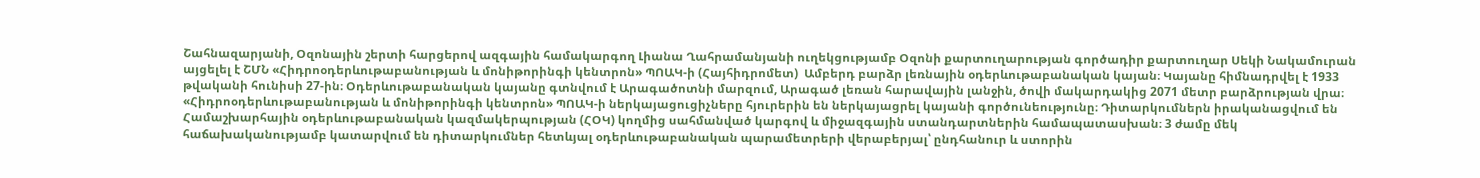Շահնազարյանի, Օզոնային շերտի հարցերով ազգային համակարգող Լիանա Ղահրամանյանի ուղեկցությամբ Օզոնի քարտուղարության գործադիր քարտուղար Սեկի Նակամուրան այցելել է ՇՄՆ «Հիդրոօդերևութաբանության և մոնիթորինգի կենտրոն» ՊՈԱԿ-ի (Հայհիդրոմետ)  Ամբերդ բարձր լեռնային օդերևութաբանական կայան։ Կայանը հիմնադրվել է 1933 թվականի հունիսի 27-ին։ Օդերևութաբանական կայանը գտնվում է Արագածոտնի մարզում, Արագած լեռան հարավային լանջին, ծովի մակարդակից 2071 մետր բարձրության վրա։ «Հիդրոօդերևութաբանության և մոնիթորինգի կենտրոն» ՊՈԱԿ-ի ներկայացուցիչները հյուրերին են ներկայացրել կայանի գործունեությունը։ Դիտարկումներն իրականացվում են Համաշխարհային օդերևութաբանական կազմակերպության (ՀՕԿ) կողմից սահմանված կարգով և միջազգային ստանդարտներին համապատասխան։ 3 ժամը մեկ հաճախականությամբ կատարվում են դիտարկումներ հետևյալ օդերևութաբանական պարամետրերի վերաբերյալ՝ ընդհանուր և ստորին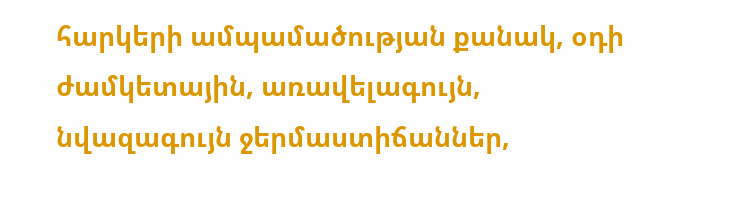հարկերի ամպամածության քանակ, օդի ժամկետային, առավելագույն, նվազագույն ջերմաստիճաններ,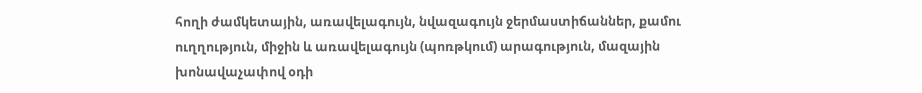հողի ժամկետային, առավելագույն, նվազագույն ջերմաստիճաններ, քամու ուղղություն, միջին և առավելագույն (պոռթկում) արագություն, մազային խոնավաչափով օդի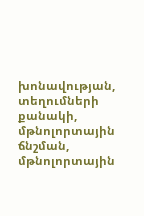խոնավության, տեղումների քանակի, մթնոլորտային ճնշման, մթնոլորտային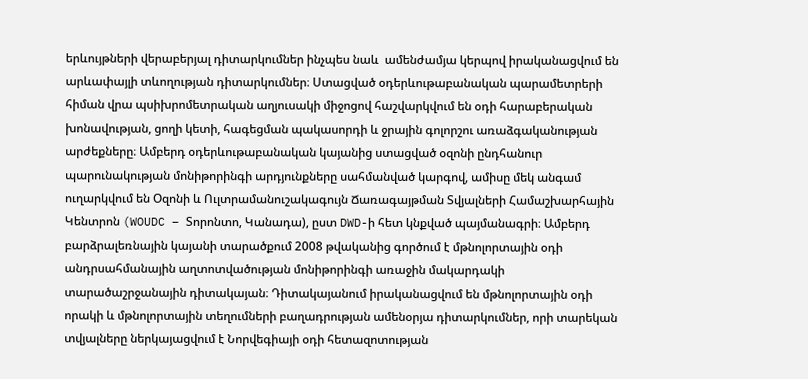երևույթների վերաբերյալ դիտարկումներ ինչպես նաև  ամենժամյա կերպով իրականացվում են արևափայլի տևողության դիտարկումներ։ Ստացված օդերևութաբանական պարամետրերի հիման վրա պսիխրոմետրական աղյուսակի միջոցով հաշվարկվում են օդի հարաբերական խոնավության, ցողի կետի, հագեցման պակասորդի և ջրային գոլորշու առաձգականության արժեքները։ Ամբերդ օդերևութաբանական կայանից ստացված օզոնի ընդհանուր պարունակության մոնիթորինգի արդյունքները սահմանված կարգով, ամիսը մեկ անգամ ուղարկվում են Օզոնի և Ուլտրամանուշակագույն Ճառագայթման Տվյալների Համաշխարհային Կենտրոն (WOUDC – Տորոնտո, Կանադա), ըստ DWD-ի հետ կնքված պայմանագրի։ Ամբերդ բարձրալեռնային կայանի տարածքում 2008 թվականից գործում է մթնոլորտային օդի անդրսահմանային աղտոտվածության մոնիթորինգի առաջին մակարդակի տարածաշրջանային դիտակայան։ Դիտակայանում իրականացվում են մթնոլորտային օդի որակի և մթնոլորտային տեղումների բաղադրության ամենօրյա դիտարկումներ, որի տարեկան տվյալները ներկայացվում է Նորվեգիայի օդի հետազոտության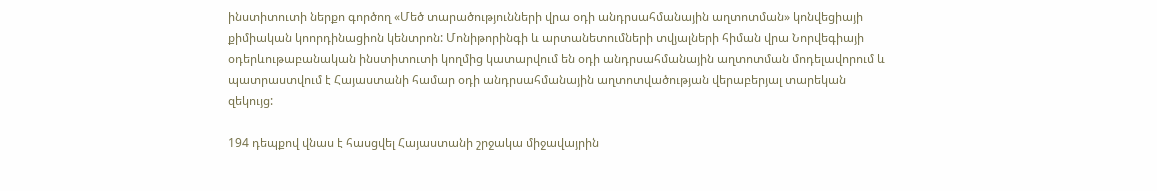ինստիտուտի ներքո գործող «Մեծ տարածությունների վրա օդի անդրսահմանային աղտոտման» կոնվեցիայի քիմիական կոորդինացիոն կենտրոն: Մոնիթորինգի և արտանետումների տվյալների հիման վրա Նորվեգիայի օդերևութաբանական ինստիտուտի կողմից կատարվում են օդի անդրսահմանային աղտոտման մոդելավորում և պատրաստվում է Հայաստանի համար օդի անդրսահմանային աղտոտվածության վերաբերյալ տարեկան զեկույց:

194 դեպքով վնաս է հասցվել Հայաստանի շրջակա միջավայրին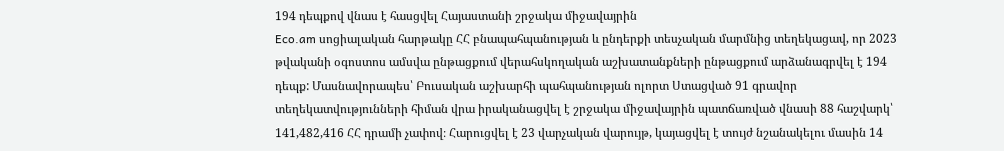194 դեպքով վնաս է հասցվել Հայաստանի շրջակա միջավայրին
Eco.am սոցիալական հարթակը ՀՀ բնապահպանության և ընդերքի տեսչական մարմնից տեղեկացավ, որ 2023 թվականի օգոստոս ամսվա ընթացքում վերահսկողական աշխատանքների ընթացքում արձանագրվել է 194 դեպք: Մասնավորապես՝ Բուսական աշխարհի պահպանության ոլորտ Ստացված 91 գրավոր տեղեկատվությունների հիման վրա իրականացվել է շրջակա միջավայրին պատճառված վնասի 88 հաշվարկ՝ 141,482,416 ՀՀ դրամի չափով։ Հարուցվել է 23 վարչական վարույթ, կայացվել է տույժ նշանակելու մասին 14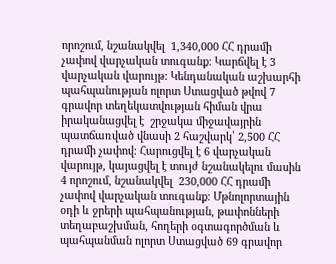որոշում, նշանակվել  1,340,000 ՀՀ դրամի չափով վարչական տուգանք։ Կարճվել է 3 վարչական վարույթ: Կենդանական աշխարհի պահպանության ոլորտ Ստացված թվով 7 գրավոր տեղեկատվության հիման վրա իրականացվել է  շրջակա միջավայրին պատճառված վնասի 2 հաշվարկ՝ 2,500 ՀՀ դրամի չափով։ Հարուցվել է 6 վարչական վարույթ, կայացվել է տույժ նշանակելու մասին 4 որոշում, նշանակվել  230,000 ՀՀ դրամի չափով վարչական տուգանք։ Մթնոլորտային օդի և ջրերի պահպանության, թափոնների տեղաբաշխման, հողերի օգտագործման և պահպանման ոլորտ Ստացված 69 գրավոր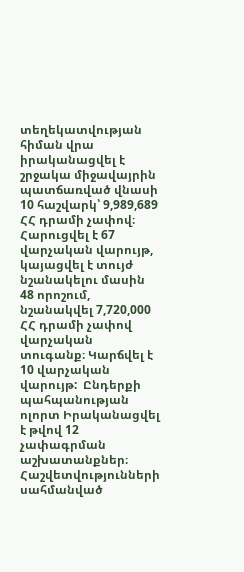տեղեկատվության հիման վրա իրականացվել է  շրջակա միջավայրին պատճառված վնասի 10 հաշվարկ՝ 9,989,689 ՀՀ դրամի չափով։ Հարուցվել է 67 վարչական վարույթ, կայացվել է տույժ նշանակելու մասին 48 որոշում, նշանակվել 7,720,000 ՀՀ դրամի չափով վարչական տուգանք։ Կարճվել է 10 վարչական վարույթ:  Ընդերքի պահպանության ոլորտ Իրականացվել է թվով 12 չափագրման աշխատանքներ։ Հաշվետվությունների սահմանված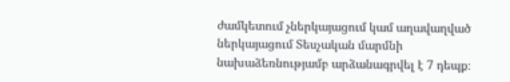ժամկետում չներկայացում կամ աղավաղված ներկայացում Տեսչական մարմնի նախաձեռնությամբ արձանագրվել է 7 դեպք։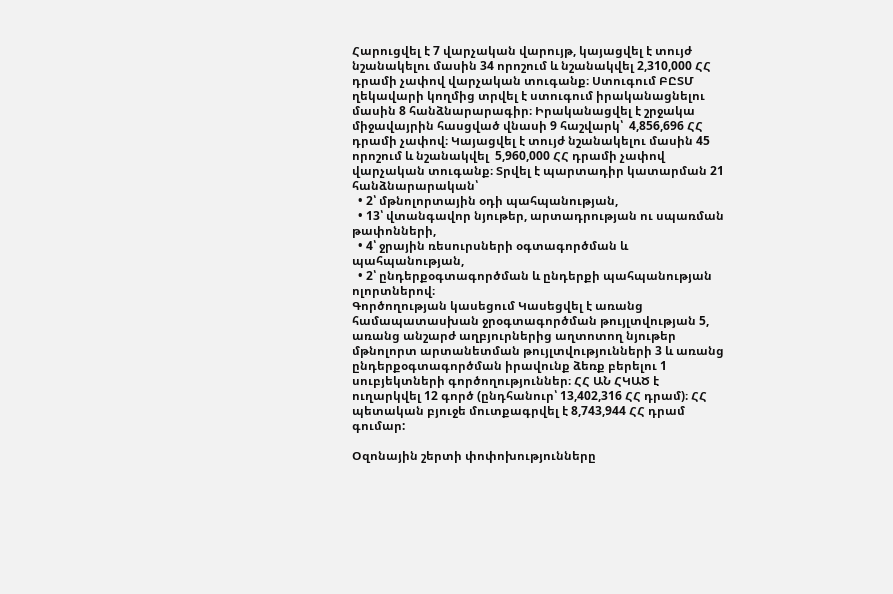Հարուցվել է 7 վարչական վարույթ, կայացվել է տույժ նշանակելու մասին 34 որոշում և նշանակվել 2,310,000 ՀՀ դրամի չափով վարչական տուգանք։ Ստուգում ԲԸՏՄ ղեկավարի կողմից տրվել է ստուգում իրականացնելու մասին 8 հանձնարարագիր։ Իրականացվել է շրջակա միջավայրին հասցված վնասի 9 հաշվարկ՝  4,856,696 ՀՀ դրամի չափով։ Կայացվել է տույժ նշանակելու մասին 45 որոշում և նշանակվել  5,960,000 ՀՀ դրամի չափով վարչական տուգանք։ Տրվել է պարտադիր կատարման 21 հանձնարարական՝
  • 2՝ մթնոլորտային օդի պահպանության,
  • 13՝ վտանգավոր նյութեր, արտադրության ու սպառման թափոնների,
  • 4՝ ջրային ռեսուրսների օգտագործման և պահպանության,
  • 2՝ ընդերքօգտագործման և ընդերքի պահպանության ոլորտներով։
Գործողության կասեցում Կասեցվել է առանց համապատասխան ջրօգտագործման թույլտվության 5, առանց անշարժ աղբյուրներից աղտոտող նյութեր մթնոլորտ արտանետման թույլտվությունների 3 և առանց ընդերքօգտագործման իրավունք ձեռք բերելու 1 սուբյեկտների գործողություններ։ ՀՀ ԱՆ ՀԿԱԾ է ուղարկվել 12 գործ (ընդհանուր՝ 13,402,316 ՀՀ դրամ)։ ՀՀ պետական բյուջե մուտքագրվել է 8,743,944 ՀՀ դրամ գումար:

Օզոնային շերտի փոփոխությունները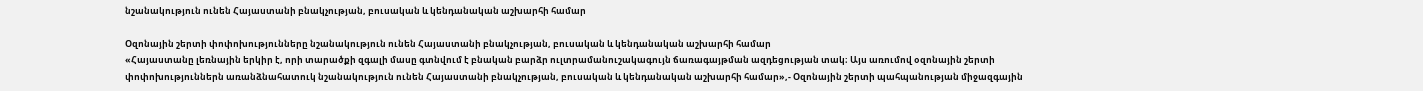նշանակություն ունեն Հայաստանի բնակչության, բուսական և կենդանական աշխարհի համար

Օզոնային շերտի փոփոխությունները նշանակություն ունեն Հայաստանի բնակչության, բուսական և կենդանական աշխարհի համար
«Հայաստանը լեռնային երկիր է, որի տարածքի զգալի մասը գտնվում է բնական բարձր ուլտրամանուշակագույն ճառագայթման ազդեցության տակ։ Այս առումով օզոնային շերտի փոփոխություններն առանձնահատուկ նշանակություն ունեն Հայաստանի բնակչության, բուսական և կենդանական աշխարհի համար»,- Օզոնային շերտի պահպանության միջազգային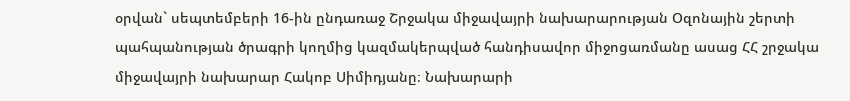օրվան` սեպտեմբերի 16-ին ընդառաջ Շրջակա միջավայրի նախարարության Օզոնային շերտի պահպանության ծրագրի կողմից կազմակերպված հանդիսավոր միջոցառմանը ասաց ՀՀ շրջակա միջավայրի նախարար Հակոբ Սիմիդյանը։ Նախարարի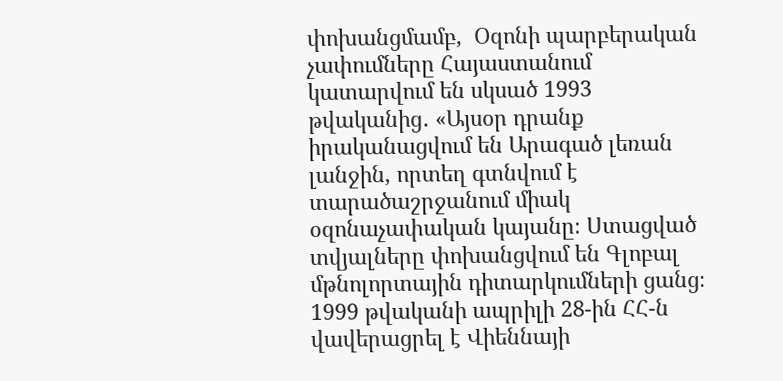փոխանցմամբ,  Օզոնի պարբերական չափումները Հայաստանում կատարվում են սկսած 1993 թվականից․ «Այսօր դրանք իրականացվում են Արագած լեռան լանջին, որտեղ գտնվում է տարածաշրջանում միակ օզոնաչափական կայանը։ Ստացված տվյալները փոխանցվում են Գլոբալ մթնոլորտային դիտարկումների ցանց։ 1999 թվականի ապրիլի 28-ին ՀՀ-ն վավերացրել է Վիեննայի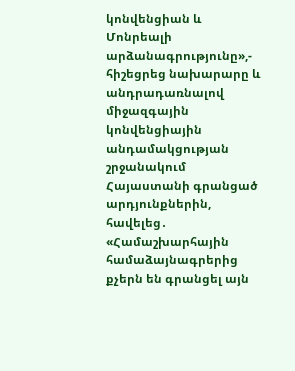կոնվենցիան և Մոնրեալի արձանագրությունը»,- հիշեցրեց նախարարը և անդրադառնալով միջազգային կոնվենցիային անդամակցության շրջանակում Հայաստանի գրանցած արդյունքներին, հավելեց․ «Համաշխարհային համաձայնագրերից քչերն են գրանցել այն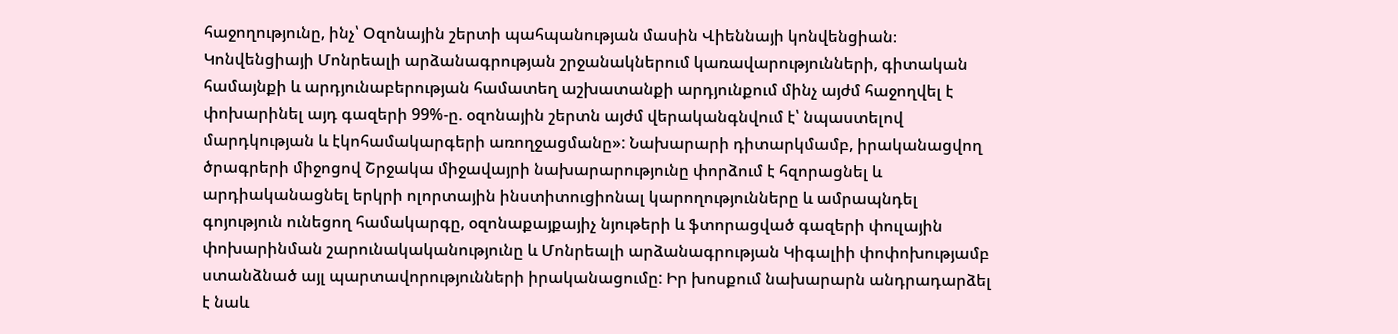հաջողությունը, ինչ՝ Օզոնային շերտի պահպանության մասին Վիեննայի կոնվենցիան։ Կոնվենցիայի Մոնրեալի արձանագրության շրջանակներում կառավարությունների, գիտական համայնքի և արդյունաբերության համատեղ աշխատանքի արդյունքում մինչ այժմ հաջողվել է փոխարինել այդ գազերի 99%-ը. օզոնային շերտն այժմ վերականգնվում է՝ նպաստելով մարդկության և էկոհամակարգերի առողջացմանը»: Նախարարի դիտարկմամբ, իրականացվող ծրագրերի միջոցով Շրջակա միջավայրի նախարարությունը փորձում է հզորացնել և արդիականացնել երկրի ոլորտային ինստիտուցիոնալ կարողությունները և ամրապնդել գոյություն ունեցող համակարգը, օզոնաքայքայիչ նյութերի և ֆտորացված գազերի փուլային փոխարինման շարունակականությունը և Մոնրեալի արձանագրության Կիգալիի փոփոխությամբ ստանձնած այլ պարտավորությունների իրականացումը: Իր խոսքում նախարարն անդրադարձել է նաև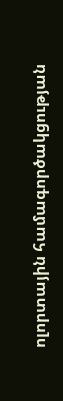ոլորտային համագործակցության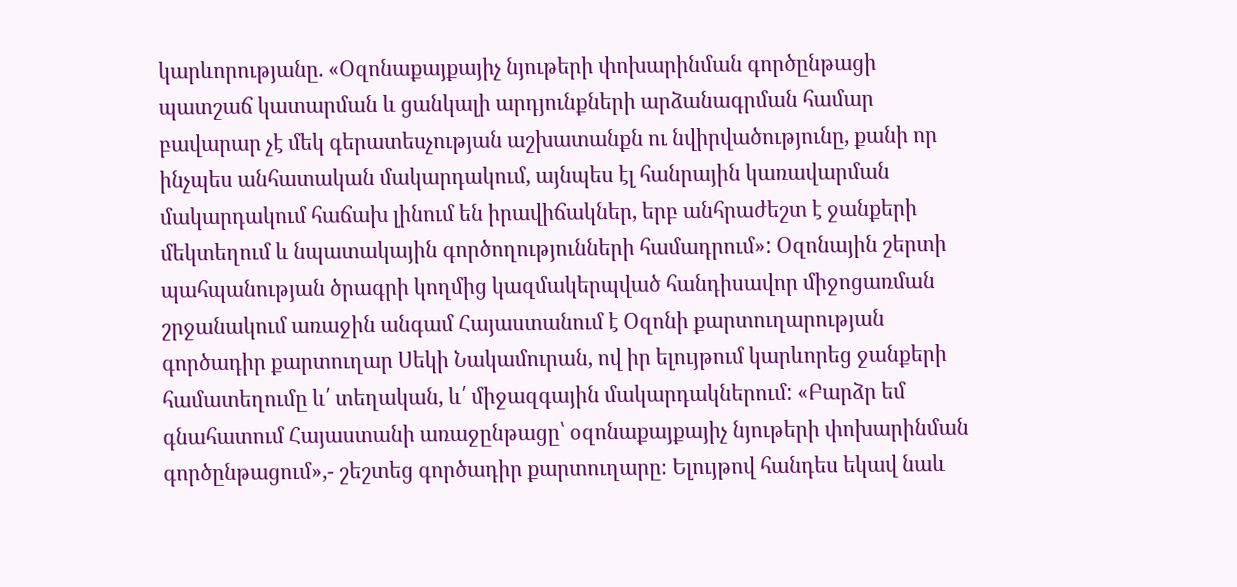կարևորությանը. «Օզոնաքայքայիչ նյութերի փոխարինման գործընթացի պատշաճ կատարման և ցանկալի արդյունքների արձանագրման համար բավարար չէ մեկ գերատեսչության աշխատանքն ու նվիրվածությունը, քանի որ ինչպես անհատական մակարդակում, այնպես էլ հանրային կառավարման մակարդակում հաճախ լինում են իրավիճակներ, երբ անհրաժեշտ է ջանքերի մեկտեղում և նպատակային գործողությունների համադրում»: Օզոնային շերտի պահպանության ծրագրի կողմից կազմակերպված հանդիսավոր միջոցառման շրջանակում առաջին անգամ Հայաստանում է Օզոնի քարտուղարության գործադիր քարտուղար Սեկի Նակամուրան, ով իր ելույթում կարևորեց ջանքերի համատեղումը և՛ տեղական, և՛ միջազգային մակարդակներում: «Բարձր եմ գնահատում Հայաստանի առաջընթացը՝ օզոնաքայքայիչ նյութերի փոխարինման գործընթացում»,- շեշտեց գործադիր քարտուղարը։ Ելույթով հանդես եկավ նաև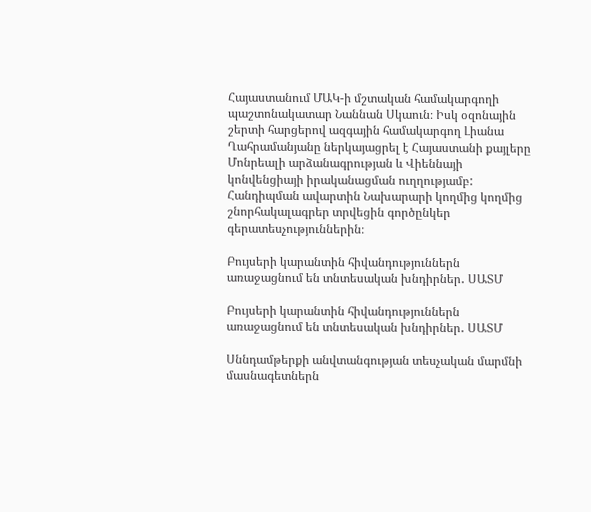Հայաստանում ՄԱԿ-ի մշտական համակարգողի պաշտոնակատար Նաննան Սկաուն։ Իսկ օզոնային շերտի հարցերով ազգային համակարգող Լիանա Ղահրամանյանը ներկայացրել է Հայաստանի քայլերը Մոնրեալի արձանագրության և Վիեննայի կոնվենցիայի իրականացման ուղղությամբ: Հանդիպման ավարտին Նախարարի կողմից կողմից շնորհակալագրեր տրվեցին գործընկեր գերատեսչություններին։

Բույսերի կարանտին հիվանդություններն առաջացնում են տնտեսական խնդիրներ․ ՍԱՏՄ

Բույսերի կարանտին հիվանդություններն առաջացնում են տնտեսական խնդիրներ․ ՍԱՏՄ

Սննդամթերքի անվտանգության տեսչական մարմնի մասնագետներն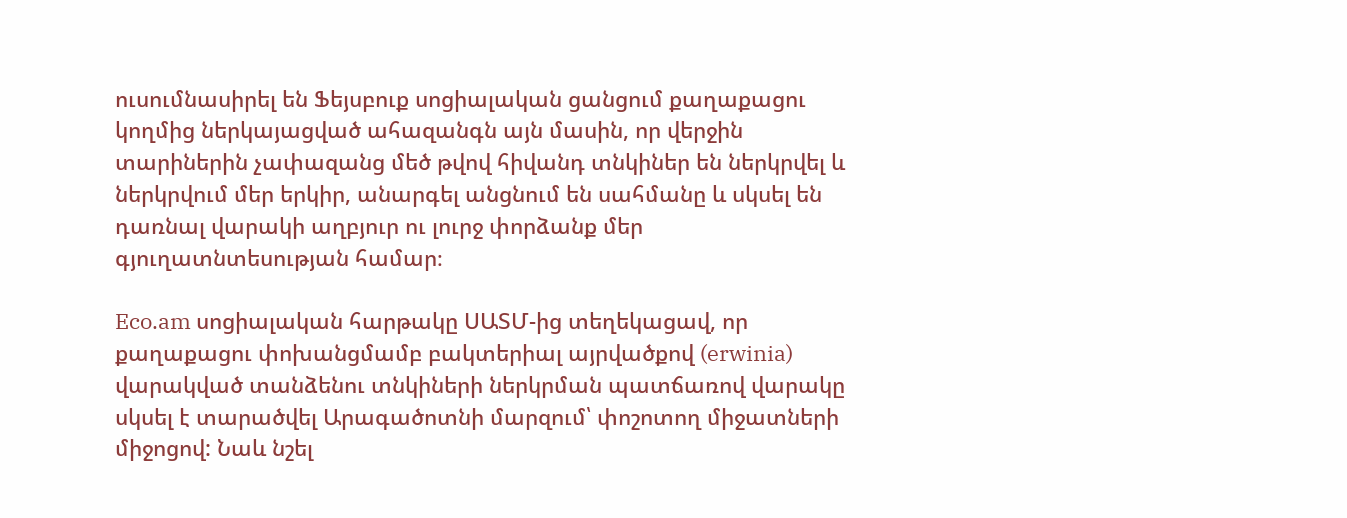ուսումնասիրել են Ֆեյսբուք սոցիալական ցանցում քաղաքացու կողմից ներկայացված ահազանգն այն մասին, որ վերջին տարիներին չափազանց մեծ թվով հիվանդ տնկիներ են ներկրվել և ներկրվում մեր երկիր, անարգել անցնում են սահմանը և սկսել են դառնալ վարակի աղբյուր ու լուրջ փորձանք մեր գյուղատնտեսության համար։

Eco.am սոցիալական հարթակը ՍԱՏՄ-ից տեղեկացավ, որ քաղաքացու փոխանցմամբ բակտերիալ այրվածքով (erwinia) վարակված տանձենու տնկիների ներկրման պատճառով վարակը սկսել է տարածվել Արագածոտնի մարզում՝ փոշոտող միջատների միջոցով: Նաև նշել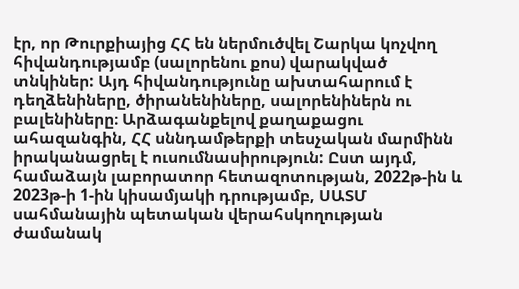էր, որ Թուրքիայից ՀՀ են ներմուծվել Շարկա կոչվող հիվանդությամբ (սալորենու քոս) վարակված տնկիներ: Այդ հիվանդությունը ախտահարում է դեղձենիները, ծիրանենիները, սալորենիներն ու բալենիները։ Արձագանքելով քաղաքացու ահազանգին, ՀՀ սննդամթերքի տեսչական մարմինն իրականացրել է ուսումնասիրություն: Ըստ այդմ, համաձայն լաբորատոր հետազոտության, 2022թ-ին և 2023թ-ի 1-ին կիսամյակի դրությամբ, ՍԱՏՄ սահմանային պետական վերահսկողության ժամանակ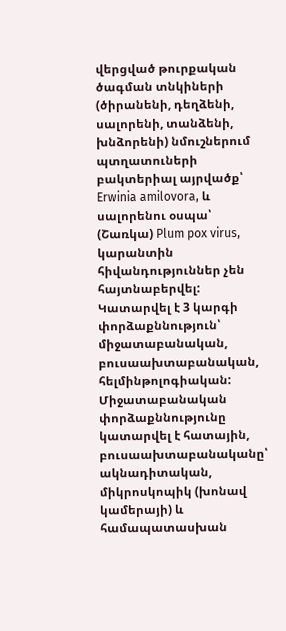վերցված թուրքական ծագման տնկիների (ծիրանենի, դեղձենի, սալորենի, տանձենի, խնձորենի) նմուշներում պտղատուների բակտերիալ այրվածք՝ Erwinia amilovora, և սալորենու օսպա՝ (Շառկա) Plum pox virus, կարանտին հիվանդություններ չեն հայտնաբերվել: Կատարվել է 3 կարգի փորձաքննություն՝ միջատաբանական, բուսաախտաբանական, հելմինթոլոգիական: Միջատաբանական փորձաքննությունը կատարվել է հատային, բուսաախտաբանականը՝ ակնադիտական, միկրոսկոպիկ (խոնավ կամերայի) և համապատասխան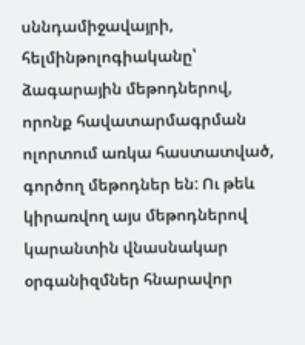սննդամիջավայրի, հելմինթոլոգիականը՝ ձագարային մեթոդներով, որոնք հավատարմագրման ոլորտում առկա հաստատված, գործող մեթոդներ են: Ու թեև կիրառվող այս մեթոդներով կարանտին վնասնակար օրգանիզմներ հնարավոր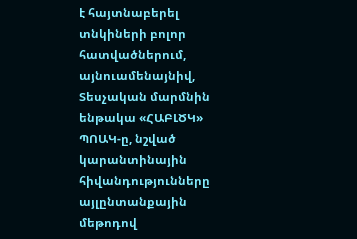է հայտնաբերել տնկիների բոլոր հատվածներում, այնուամենայնիվ, Տեսչական մարմնին ենթակա «ՀԱԲԼԾԿ»  ՊՈԱԿ-ը, նշված կարանտինային հիվանդությունները այլընտանքային մեթոդով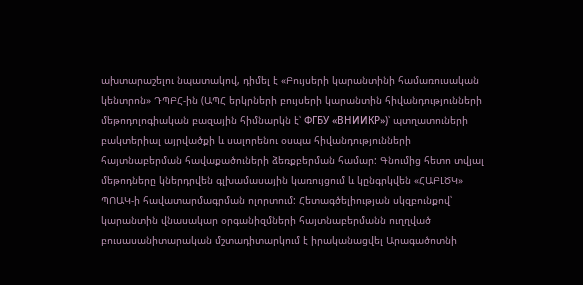ախտարաշելու նպատակով, դիմել է «Բույսերի կարանտինի համառուսական կենտրոն» ԴՊԲՀ-ին (ԱՊՀ երկրների բույսերի կարանտին հիվանդությունների մեթոդոլոգիական բազային հիմնարկն է՝ ФГБУ «ВНИИКР»)՝ պտղատուների բակտերիալ այրվածքի և սալորենու օսպա հիվանդությունների հայտնաբերման հավաքածուների ձեռքբերման համար: Գնումից հետո տվյալ մեթոդները կներդրվեն գլխամասային կառույցում և կընգրկվեն «ՀԱԲԼԾԿ» ՊՈԱԿ-ի հավատարմագրման ոլորտում: Հետագծելիության սկզբունքով՝ կարանտին վնասակար օրգանիզմների հայտնաբերմանն ուղղված բուսասանիտարական մշտադիտարկում է իրականացվել Արագածոտնի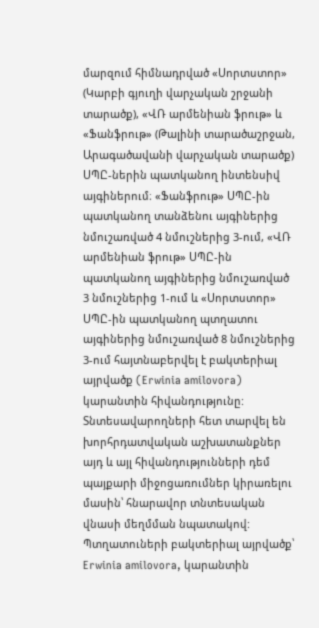մարզում հիմնադրված «Սորտստոր» (Կարբի գյուղի վարչական շրջանի տարածք), «ՎՌ արմենիան ֆրութ» և «Ֆանֆրութ» (Թալինի տարածաշրջան, Արագածավանի վարչական տարածք) ՍՊԸ-ներին պատկանող ինտենսիվ այգիներում։ «Ֆանֆրութ» ՍՊԸ-ին պատկանող տանձենու այգիներից նմուշառված 4 նմուշներից 3-ում, «ՎՌ արմենիան ֆրութ» ՍՊԸ-ին պատկանող այգիներից նմուշառված 3 նմուշներից 1-ում և «Սորտստոր» ՍՊԸ-ին պատկանող պտղատու այգիներից նմուշառված 8 նմուշներից 3-ում հայտնաբերվել է բակտերիալ այրվածք (Erwinia amilovora) կարանտին հիվանդությունը: Տնտեսավարողների հետ տարվել են խորհրդատվական աշխատանքներ այդ և այլ հիվանդությունների դեմ պայքարի միջոցառումներ կիրառելու մասին՝ հնարավոր տնտեսական վնասի մեղմման նպատակով: Պտղատուների բակտերիալ այրվածք՝ Erwinia amilovora, կարանտին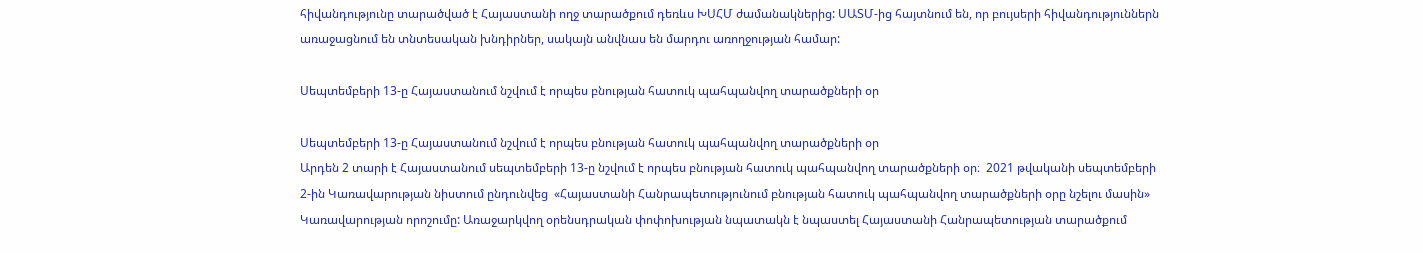հիվանդությունը տարածված է Հայաստանի ողջ տարածքում դեռևս ԽՍՀՄ ժամանակներից: ՍԱՏՄ-ից հայտնում են, որ բույսերի հիվանդություններն առաջացնում են տնտեսական խնդիրներ, սակայն անվնաս են մարդու առողջության համար:

Սեպտեմբերի 13-ը Հայաստանում նշվում է որպես բնության հատուկ պահպանվող տարածքների օր

Սեպտեմբերի 13-ը Հայաստանում նշվում է որպես բնության հատուկ պահպանվող տարածքների օր
Արդեն 2 տարի է Հայաստանում սեպտեմբերի 13-ը նշվում է որպես բնության հատուկ պահպանվող տարածքների օր։  2021 թվականի սեպտեմբերի 2-ին Կառավարության նիստում ընդունվեց  «Հայաստանի Հանրապետությունում բնության հատուկ պահպանվող տարածքների օրը նշելու մասին» Կառավարության որոշումը: Առաջարկվող օրենսդրական փոփոխության նպատակն է նպաստել Հայաստանի Հանրապետության տարածքում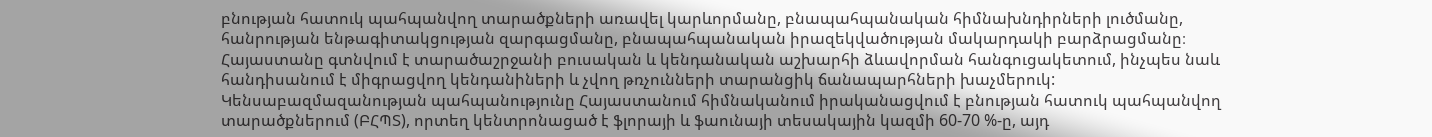բնության հատուկ պահպանվող տարածքների առավել կարևորմանը, բնապահպանական հիմնախնդիրների լուծմանը,  հանրության ենթագիտակցության զարգացմանը, բնապահպանական իրազեկվածության մակարդակի բարձրացմանը։ Հայաստանը գտնվում է տարածաշրջանի բուսական և կենդանական աշխարհի ձևավորման հանգուցակետում, ինչպես նաև հանդիսանում է միգրացվող կենդանիների և չվող թռչունների տարանցիկ ճանապարհների խաչմերուկ: Կենսաբազմազանության պահպանությունը Հայաստանում հիմնականում իրականացվում է բնության հատուկ պահպանվող տարածքներում (ԲՀՊՏ), որտեղ կենտրոնացած է ֆլորայի և ֆաունայի տեսակային կազմի 60-70 %-ը, այդ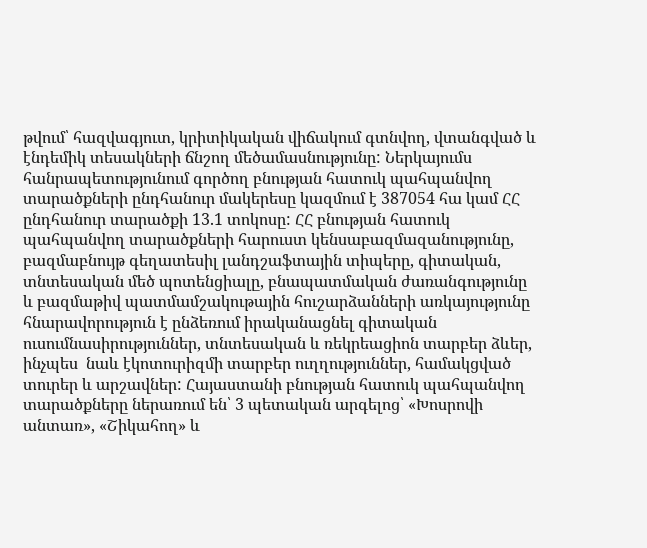թվում՝ հազվագյուտ, կրիտիկական վիճակում գտնվող, վտանգված և էնդեմիկ տեսակների ճնշող մեծամասնությունը: Ներկայումս հանրապետությունում գործող բնության հատուկ պահպանվող տարածքների ընդհանուր մակերեսը կազմում է 387054 հա կամ ՀՀ ընդհանուր տարածքի 13.1 տոկոսը: ՀՀ բնության հատուկ պահպանվող տարածքների հարուստ կենսաբազմազանությունը, բազմաբնույթ գեղատեսիլ լանդշաֆտային տիպերը, գիտական, տնտեսական մեծ պոտենցիալը, բնապատմական ժառանգությունը և բազմաթիվ պատմամշակութային հուշարձանների առկայությունը հնարավորություն է ընձեռում իրականացնել գիտական ուսումնասիրություններ, տնտեսական և ռեկրեացիոն տարբեր ձևեր, ինչպես  նաև էկոտուրիզմի տարբեր ուղղություններ, համակցված տուրեր և արշավներ: Հայաստանի բնության հատուկ պահպանվող տարածքները ներառում են՝ 3 պետական արգելոց՝ «Խոսրովի անտառ», «Շիկահող» և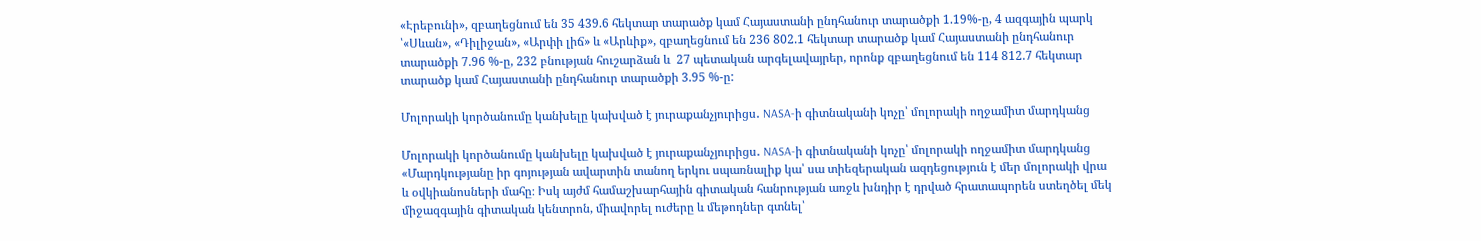«Էրեբունի», զբաղեցնում են 35 439.6 հեկտար տարածք կամ Հայաստանի ընդհանուր տարածքի 1.19%-ը, 4 ազգային պարկ ՝«Սևան», «Դիլիջան», «Արփի լիճ» և «Արևիք», զբաղեցնում են 236 802.1 հեկտար տարածք կամ Հայաստանի ընդհանուր տարածքի 7.96 %-ը, 232 բնության հուշարձան և  27 պետական արգելավայրեր, որոնք զբաղեցնում են 114 812.7 հեկտար տարածք կամ Հայաստանի ընդհանուր տարածքի 3.95 %-ը:

Մոլորակի կործանումը կանխելը կախված է յուրաքանչյուրիցս․ NASA-ի գիտնականի կոչը՝ մոլորակի ողջամիտ մարդկանց

Մոլորակի կործանումը կանխելը կախված է յուրաքանչյուրիցս․ NASA-ի գիտնականի կոչը՝ մոլորակի ողջամիտ մարդկանց
«Մարդկությանը իր գոյության ավարտին տանող երկու սպառնալիք կա՝ սա տիեզերական ազդեցություն է մեր մոլորակի վրա և օվկիանոսների մահը։ Իսկ այժմ համաշխարհային գիտական հանրության առջև խնդիր է դրված հրատապորեն ստեղծել մեկ միջազգային գիտական կենտրոն, միավորել ուժերը և մեթոդներ գտնել՝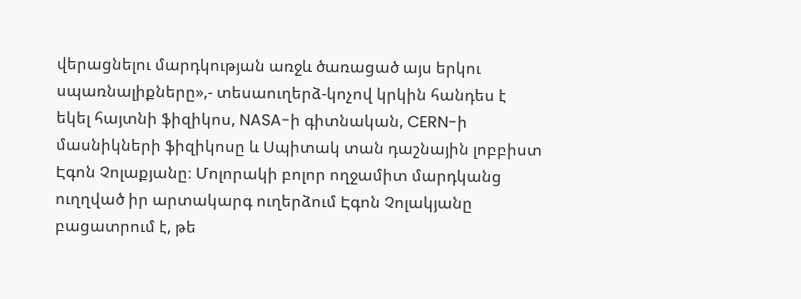վերացնելու մարդկության առջև ծառացած այս երկու սպառնալիքները»,- տեսաուղերձ-կոչով կրկին հանդես է եկել հայտնի ֆիզիկոս, NASA-ի գիտնական, CERN-ի մասնիկների ֆիզիկոսը և Սպիտակ տան դաշնային լոբբիստ Էգոն Չոլաքյանը։ Մոլորակի բոլոր ողջամիտ մարդկանց ուղղված իր արտակարգ ուղերձում Էգոն Չոլակյանը բացատրում է, թե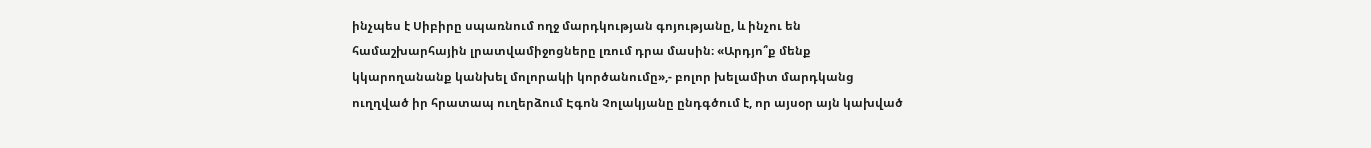ինչպես է Սիբիրը սպառնում ողջ մարդկության գոյությանը, և ինչու են համաշխարհային լրատվամիջոցները լռում դրա մասին։ «Արդյո՞ք մենք կկարողանանք կանխել մոլորակի կործանումը»,- բոլոր խելամիտ մարդկանց ուղղված իր հրատապ ուղերձում Էգոն Չոլակյանը ընդգծում է, որ այսօր այն կախված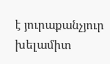է յուրաքանչյուր խելամիտ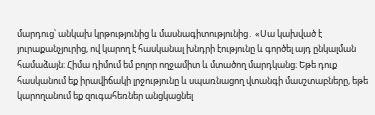մարդուց՝ անկախ կրթությունից և մասնագիտությունից․ «Սա կախված է յուրաքանչյուրից, ով կարող է հասկանալ խնդրի էությունը և գործել այդ ընկալման համաձայն։ Հիմա դիմում եմ բոլոր ողջամիտ և մտածող մարդկանց։ Եթե դուք հասկանում եք իրավիճակի լրջությունը և սպառնացող վտանգի մասշտաբները, եթե կարողանում եք զուգահեռներ անցկացնել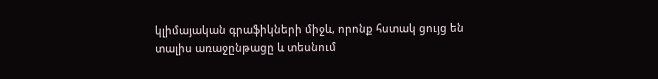կլիմայական գրաֆիկների միջև, որոնք հստակ ցույց են տալիս առաջընթացը և տեսնում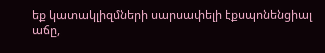եք կատակլիզմների սարսափելի էքսպոնենցիալ աճը,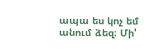ապա ես կոչ եմ անում ձեզ։ Մի'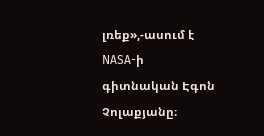լռեք»,-ասում է NASA-ի գիտնական Էգոն Չոլաքյանը։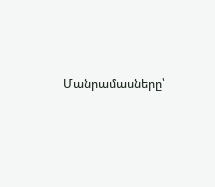Մանրամասները՝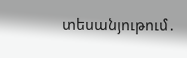տեսանյութում․